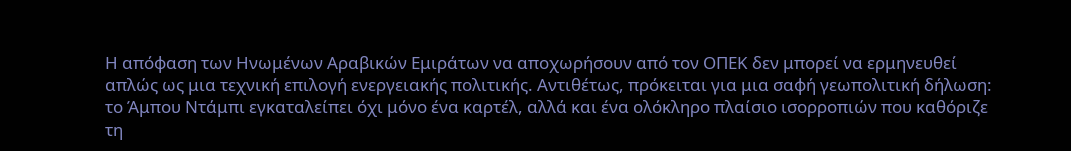Η απόφαση των Ηνωμένων Αραβικών Εμιράτων να αποχωρήσουν από τον ΟΠΕΚ δεν μπορεί να ερμηνευθεί απλώς ως μια τεχνική επιλογή ενεργειακής πολιτικής. Αντιθέτως, πρόκειται για μια σαφή γεωπολιτική δήλωση: το Άμπου Ντάμπι εγκαταλείπει όχι μόνο ένα καρτέλ, αλλά και ένα ολόκληρο πλαίσιο ισορροπιών που καθόριζε τη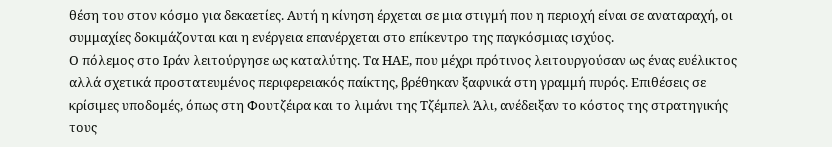θέση του στον κόσμο για δεκαετίες. Αυτή η κίνηση έρχεται σε μια στιγμή που η περιοχή είναι σε αναταραχή, οι συμμαχίες δοκιμάζονται και η ενέργεια επανέρχεται στο επίκεντρο της παγκόσμιας ισχύος.
Ο πόλεμος στο Ιράν λειτούργησε ως καταλύτης. Τα ΗΑΕ, που μέχρι πρότινος λειτουργούσαν ως ένας ευέλικτος αλλά σχετικά προστατευμένος περιφερειακός παίκτης, βρέθηκαν ξαφνικά στη γραμμή πυρός. Επιθέσεις σε κρίσιμες υποδομές, όπως στη Φουτζέιρα και το λιμάνι της Τζέμπελ Άλι, ανέδειξαν το κόστος της στρατηγικής τους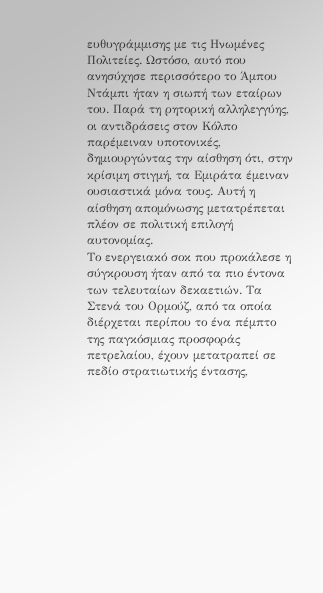ευθυγράμμισης με τις Ηνωμένες Πολιτείες. Ωστόσο, αυτό που ανησύχησε περισσότερο το Άμπου Ντάμπι ήταν η σιωπή των εταίρων του. Παρά τη ρητορική αλληλεγγύης, οι αντιδράσεις στον Κόλπο παρέμειναν υποτονικές, δημιουργώντας την αίσθηση ότι, στην κρίσιμη στιγμή, τα Εμιράτα έμειναν ουσιαστικά μόνα τους. Αυτή η αίσθηση απομόνωσης μετατρέπεται πλέον σε πολιτική επιλογή αυτονομίας.
Το ενεργειακό σοκ που προκάλεσε η σύγκρουση ήταν από τα πιο έντονα των τελευταίων δεκαετιών. Τα Στενά του Ορμούζ, από τα οποία διέρχεται περίπου το ένα πέμπτο της παγκόσμιας προσφοράς πετρελαίου, έχουν μετατραπεί σε πεδίο στρατιωτικής έντασης,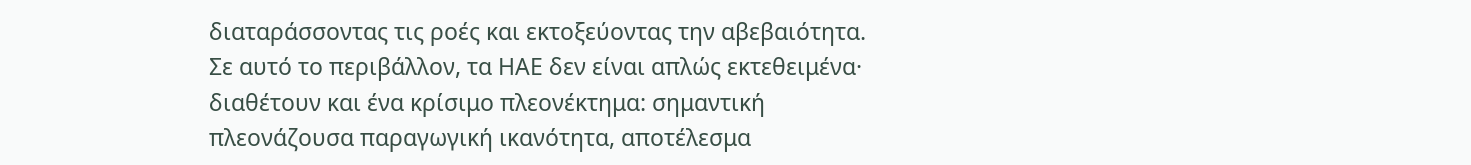διαταράσσοντας τις ροές και εκτοξεύοντας την αβεβαιότητα. Σε αυτό το περιβάλλον, τα ΗΑΕ δεν είναι απλώς εκτεθειμένα· διαθέτουν και ένα κρίσιμο πλεονέκτημα: σημαντική πλεονάζουσα παραγωγική ικανότητα, αποτέλεσμα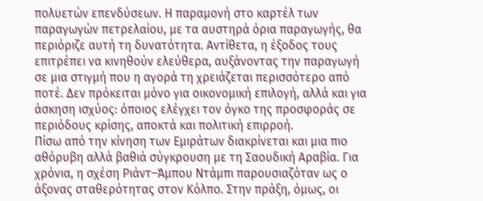πολυετών επενδύσεων. Η παραμονή στο καρτέλ των παραγωγών πετρελαίου, με τα αυστηρά όρια παραγωγής, θα περιόριζε αυτή τη δυνατότητα. Αντίθετα, η έξοδος τους επιτρέπει να κινηθούν ελεύθερα, αυξάνοντας την παραγωγή σε μια στιγμή που η αγορά τη χρειάζεται περισσότερο από ποτέ. Δεν πρόκειται μόνο για οικονομική επιλογή, αλλά και για άσκηση ισχύος: όποιος ελέγχει τον όγκο της προσφοράς σε περιόδους κρίσης, αποκτά και πολιτική επιρροή.
Πίσω από την κίνηση των Εμιράτων διακρίνεται και μια πιο αθόρυβη αλλά βαθιά σύγκρουση με τη Σαουδική Αραβία. Για χρόνια, η σχέση Ριάντ–Άμπου Ντάμπι παρουσιαζόταν ως ο άξονας σταθερότητας στον Κόλπο. Στην πράξη, όμως, οι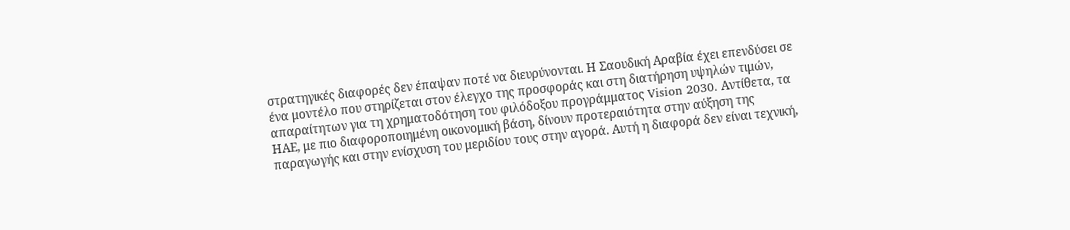στρατηγικές διαφορές δεν έπαψαν ποτέ να διευρύνονται. Η Σαουδική Αραβία έχει επενδύσει σε ένα μοντέλο που στηρίζεται στον έλεγχο της προσφοράς και στη διατήρηση υψηλών τιμών, απαραίτητων για τη χρηματοδότηση του φιλόδοξου προγράμματος Vision 2030. Αντίθετα, τα ΗΑΕ, με πιο διαφοροποιημένη οικονομική βάση, δίνουν προτεραιότητα στην αύξηση της παραγωγής και στην ενίσχυση του μεριδίου τους στην αγορά. Αυτή η διαφορά δεν είναι τεχνική,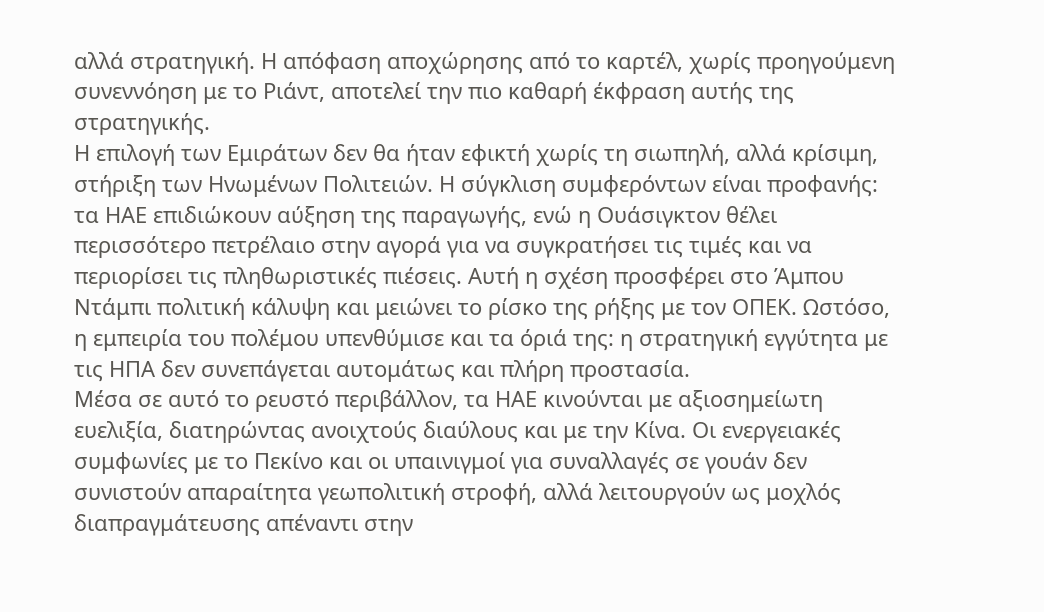αλλά στρατηγική. Η απόφαση αποχώρησης από το καρτέλ, χωρίς προηγούμενη συνεννόηση με το Ριάντ, αποτελεί την πιο καθαρή έκφραση αυτής της στρατηγικής.
Η επιλογή των Εμιράτων δεν θα ήταν εφικτή χωρίς τη σιωπηλή, αλλά κρίσιμη, στήριξη των Ηνωμένων Πολιτειών. Η σύγκλιση συμφερόντων είναι προφανής: τα ΗΑΕ επιδιώκουν αύξηση της παραγωγής, ενώ η Ουάσιγκτον θέλει περισσότερο πετρέλαιο στην αγορά για να συγκρατήσει τις τιμές και να περιορίσει τις πληθωριστικές πιέσεις. Αυτή η σχέση προσφέρει στο Άμπου Ντάμπι πολιτική κάλυψη και μειώνει το ρίσκο της ρήξης με τον ΟΠΕΚ. Ωστόσο, η εμπειρία του πολέμου υπενθύμισε και τα όριά της: η στρατηγική εγγύτητα με τις ΗΠΑ δεν συνεπάγεται αυτομάτως και πλήρη προστασία.
Μέσα σε αυτό το ρευστό περιβάλλον, τα ΗΑΕ κινούνται με αξιοσημείωτη ευελιξία, διατηρώντας ανοιχτούς διαύλους και με την Κίνα. Οι ενεργειακές συμφωνίες με το Πεκίνο και οι υπαινιγμοί για συναλλαγές σε γουάν δεν συνιστούν απαραίτητα γεωπολιτική στροφή, αλλά λειτουργούν ως μοχλός διαπραγμάτευσης απέναντι στην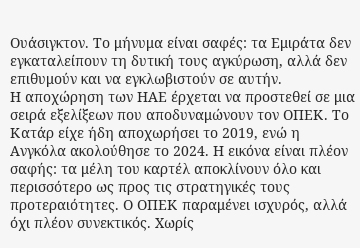Ουάσιγκτον. Το μήνυμα είναι σαφές: τα Εμιράτα δεν εγκαταλείπουν τη δυτική τους αγκύρωση, αλλά δεν επιθυμούν και να εγκλωβιστούν σε αυτήν.
Η αποχώρηση των ΗΑΕ έρχεται να προστεθεί σε μια σειρά εξελίξεων που αποδυναμώνουν τον ΟΠΕΚ. Το Κατάρ είχε ήδη αποχωρήσει το 2019, ενώ η Ανγκόλα ακολούθησε το 2024. Η εικόνα είναι πλέον σαφής: τα μέλη του καρτέλ αποκλίνουν όλο και περισσότερο ως προς τις στρατηγικές τους προτεραιότητες. Ο ΟΠΕΚ παραμένει ισχυρός, αλλά όχι πλέον συνεκτικός. Χωρίς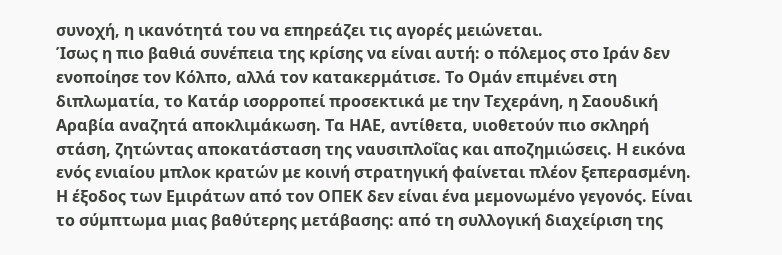συνοχή, η ικανότητά του να επηρεάζει τις αγορές μειώνεται.
Ίσως η πιο βαθιά συνέπεια της κρίσης να είναι αυτή: ο πόλεμος στο Ιράν δεν ενοποίησε τον Κόλπο, αλλά τον κατακερμάτισε. Το Ομάν επιμένει στη διπλωματία, το Κατάρ ισορροπεί προσεκτικά με την Τεχεράνη, η Σαουδική Αραβία αναζητά αποκλιμάκωση. Τα ΗΑΕ, αντίθετα, υιοθετούν πιο σκληρή στάση, ζητώντας αποκατάσταση της ναυσιπλοΐας και αποζημιώσεις. Η εικόνα ενός ενιαίου μπλοκ κρατών με κοινή στρατηγική φαίνεται πλέον ξεπερασμένη.
Η έξοδος των Εμιράτων από τον ΟΠΕΚ δεν είναι ένα μεμονωμένο γεγονός. Είναι το σύμπτωμα μιας βαθύτερης μετάβασης: από τη συλλογική διαχείριση της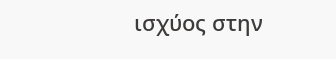ισχύος στην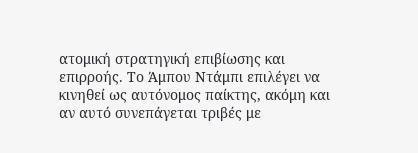ατομική στρατηγική επιβίωσης και επιρροής. Το Άμπου Ντάμπι επιλέγει να κινηθεί ως αυτόνομος παίκτης, ακόμη και αν αυτό συνεπάγεται τριβές με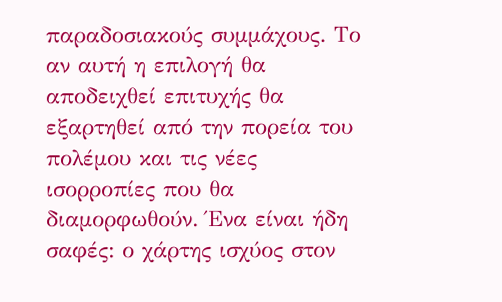παραδοσιακούς συμμάχους. Το αν αυτή η επιλογή θα αποδειχθεί επιτυχής θα εξαρτηθεί από την πορεία του πολέμου και τις νέες ισορροπίες που θα διαμορφωθούν. Ένα είναι ήδη σαφές: ο χάρτης ισχύος στον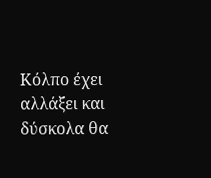Κόλπο έχει αλλάξει και δύσκολα θα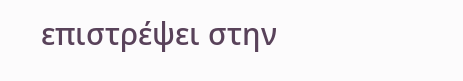επιστρέψει στην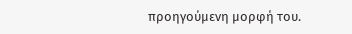προηγούμενη μορφή του.